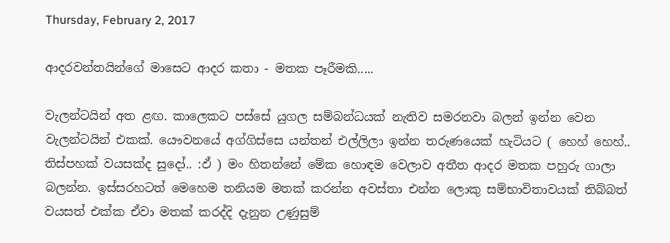Thursday, February 2, 2017

ආදරවන්තයින්ගේ මාසෙට ආදර කතා - මතක පෑරීමකි.....

වැලන්ටයින් අත ළඟ. කාලෙකට පස්සේ යුගල සම්බන්ධයක් නැතිව සමරනවා බලන් ඉන්න වෙන වැලන්ටයින් එකක්. යෞවනයේ අග්ගිස්සෙ යන්තන් එල්ලිලා ඉන්න තරුණයෙක් හැටියට ( හෙහ් හෙහ්.. තිස්පහක් වයසක්ද සුදෝ.. :ඵ් ) මං හිතන්නේ මේක හොඳම වෙලාව අතීත ආදර මතක පහුරු ගාලා බලන්න. ඉස්සරහටත් මෙහෙම තනියම මතක් කරන්න අවස්තා එන්න ලොකු සම්භාවිතාවයක් තිබ්බත් වයසත් එක්ක ඒවා මතක් කරද්දි දැනුන උණුසුම්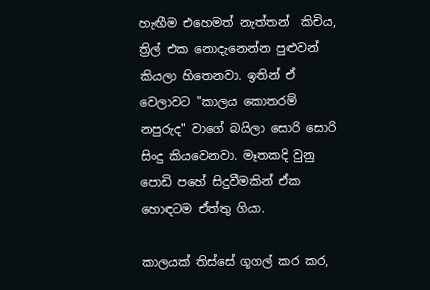හැඟීම එහෙමත් නැත්තන්  කිචිය, ත්‍රිල් එක නොදැනෙන්න පුළුවන් කියලා හිතෙනවා. ඉතින් ඒ වෙලාවට "කාලය කොතරම් නපුරුද" වාගේ බයිලා සොරි සොරි සිංදු කියවෙනවා. මෑතකදි වුනු පොඩි පහේ සිදුවීමකින් ඒක හොඳටම ඒත්තු ගියා.

කාලයක් තිස්සේ ගූගල් කර කර,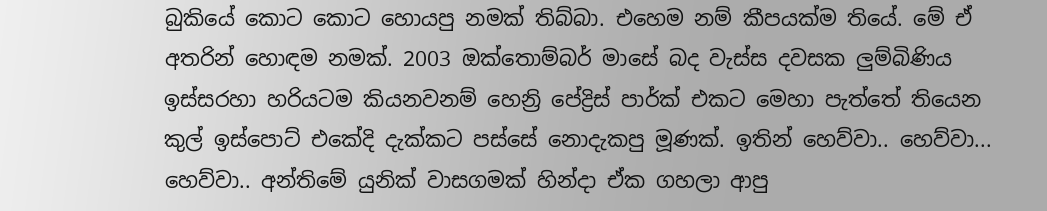බුකියේ කොට කොට හොයපු නමක් තිබ්බා. එහෙම නම් කීපයක්ම තියේ. මේ ඒ අතරින් හොඳම නමක්. 2003 ඔක්තොම්බර් මාසේ බද වැස්ස දවසක ලුම්බිණිය ඉස්සරහා හරියටම කියනවනම් හෙන්‍රි පේද්‍රිස් පාර්ක් එකට මෙහා පැත්තේ තියෙන කුල් ඉස්පොට් එකේදි දැක්කට පස්සේ නොදැකපු මූණක්. ඉතින් හෙව්වා.. හෙව්වා... හෙව්වා.. අන්තිමේ යුනික් වාසගමක් හින්දා ඒක ගහලා ආපු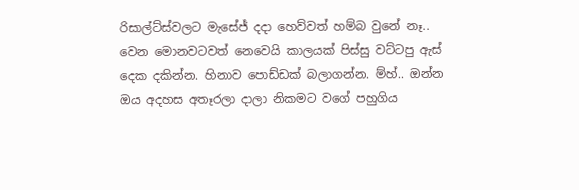රිසාල්ට්ස්වලට මැසේජ් දදා හෙව්වත් හම්බ වුනේ නෑ.. වෙන මොනවටවත් නෙවෙයි කාලයක් පිස්සු වට්ටපු ඇස් දෙක දකින්න. හිනාව පොඩ්ඩක් බලාගන්න. ම්හ්.. ඔන්න ඔය අදහස අතෑරලා දාලා නිකමට වගේ පහුගිය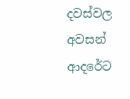දවස්වල අවසන් ආදරේට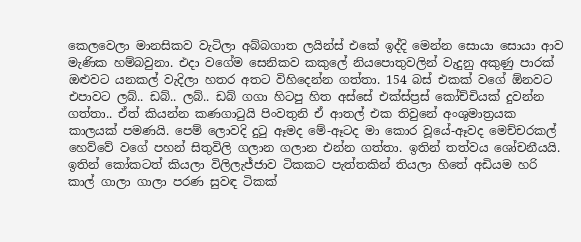කෙලවෙලා මානසිකව වැටිලා අබ්බගාත ලයින්ස් එකේ ඉද්දි මෙන්න සොයා සොයා ආව මැණික හම්බවුනා. එදා වගේම සෙනිකව කකුලේ නියපොතුවලින් වැදුනු අකුණු පාරක් ඔළුවට යනකල් වැදිලා හතර අතට විහිදෙන්න ගත්තා. 154 බස් එකක් වගේ ඕනවට එපාවට ලබ්.. ඩබ්.. ලබ්.. ඩබ් ගගා හිටපු හිත අස්සේ එක්ස්ප්‍රස් කෝච්චියක් දුවන්න ගත්තා.. ඒත් කියන්න කණගාටුයි පිංවතුනි ඒ ආතල් එක තිවුනේ අංශුමාත්‍රයක කාලයක් පමණයි. පෙම් ලොවදි දුටු ඈමද මේ-ඈටද මා කොර වූයේ-ඈවද මෙච්චරකල් හෙව්වේ වගේ පහන් සිතුවිලි ගලාන ගලාන එන්න ගත්තා. ඉතින් තත්වය ශෝචනීයයි. ඉතින් කෝකටත් කියලා විලිලැජ්ජාව ටිකකට පැත්තකින් තියලා හිතේ අඩියම හරි කාල් ගාලා ගාලා පරණ සුවඳ ටිකක්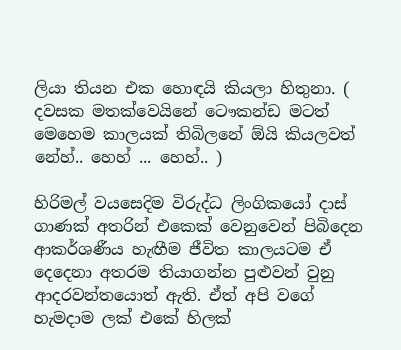ලියා තියන එක හොඳයි කියලා හිතුනා. ( දවසක මතක්වෙයිනේ ටෞකන්ඩ මටත් මෙහෙම කාලයක් තිබිලනේ ඕයි කියලවත් නේහ්.. හෙහ් ... හෙහ්.. )

හිරිමල් වයසෙදිම විරුද්ධ ලිංගිකයෝ දාස් ගාණක් අතරින් එකෙක් වෙනුවෙන් පිබිදෙන ආකර්ශණීය හැඟීම ජීවිත කාලයටම ඒ දෙදෙනා අතරම තියාගන්න පුළුවන් වුනු ආදරවන්තයොත් ඇති. ඒත් අපි වගේ හැමදාම ලක් එකේ හිලක්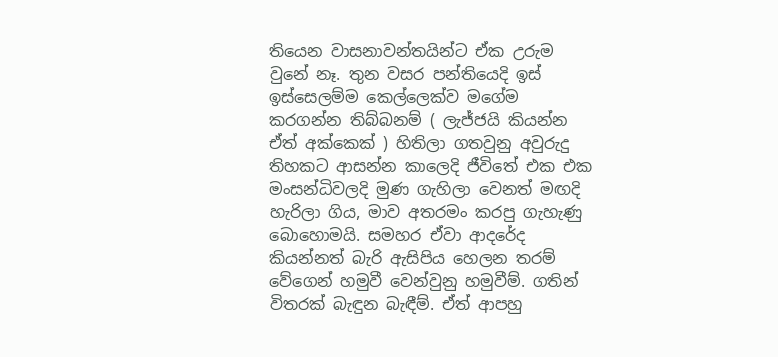තියෙන වාසනාවන්තයින්ට ඒක උරුම වුනේ නෑ. තුන වසර පන්තියෙදි ඉස් ඉස්සෙලම්ම කෙල්ලෙක්ව මගේම කරගන්න තිබ්බනම් ( ලැජ්ජයි කියන්න ඒත් අක්කෙක් ) හිතිලා ගතවුනු අවුරුදු තිහකට ආසන්න කාලෙදි ජීවිතේ එක එක මංසන්ධිවලදි මුණ ගැහිලා වෙනත් මඟදි හැරිලා ගිය, මාව අතරමං කරපු ගැහැණු බොහොමයි. සමහර ඒවා ආදරේද කියන්නත් බැරි ඇසිපිය හෙලන තරම් වේගෙන් හමුවී වෙන්වුනු හමුවීම්. ගතින් විතරක් බැඳුන බැඳීම්. ඒත් ආපහු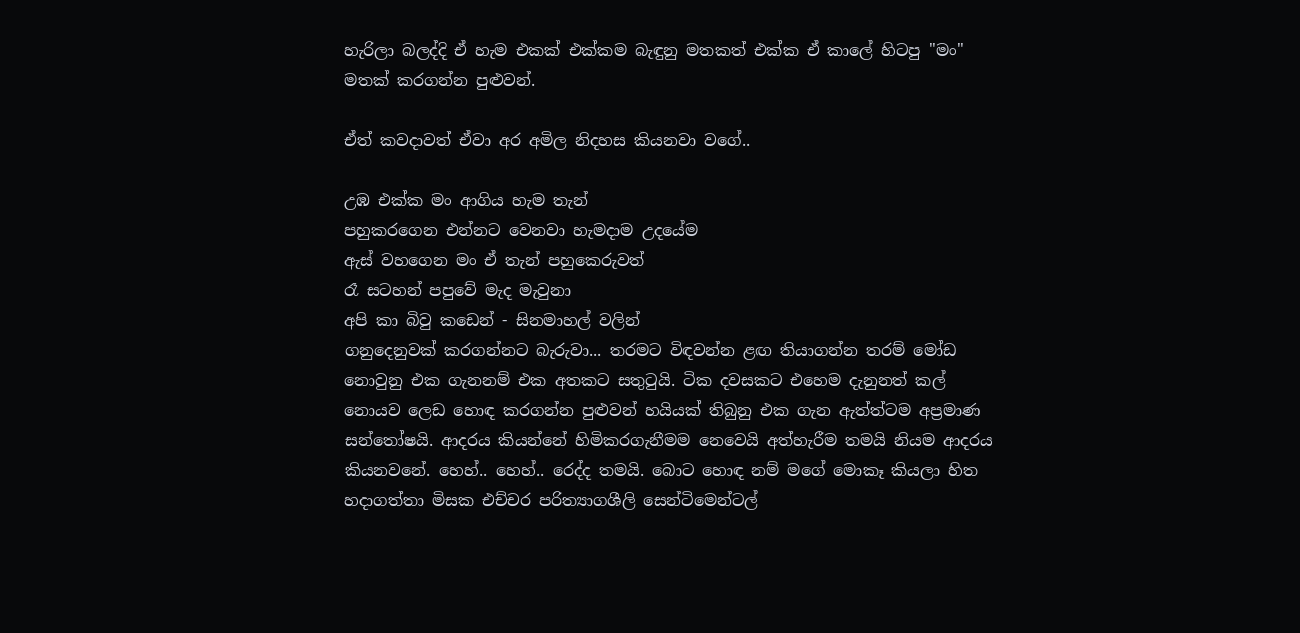හැරිලා බලද්දි ඒ හැම එකක් එක්කම බැඳුනු මතකත් එක්ක ඒ කාලේ හිටපු "මං" මතක් කරගන්න පුළුවන්.

ඒත් කවදාවත් ඒවා අර අමිල නිදහස කියනවා වගේ..

උඹ එක්ක මං ආගිය හැම තැන්
පහුකරගෙන එන්නට වෙනවා හැමදාම උදයේම
ඇස් වහගෙන මං ඒ තැන් පහුකෙරුවත්
රෑ සටහන් පපුවේ මැද මැවුනා
අපි කා බිවු කඩෙන් - සිනමාහල් වලින්
ගනුදෙනුවක් කරගන්නට බැරුවා... තරමට විඳවන්න ළඟ තියාගන්න තරම් මෝඩ නොවුනු එක ගැනනම් එක අතකට සතුටුයි. ටික දවසකට එහෙම දැනුනත් කල් නොයව ලෙඩ හොඳ කරගන්න පුළුවන් හයියක් තිබුනු එක ගැන ඇත්ත්ටම අප්‍රමාණ සන්තෝෂයි. ආදරය කියන්නේ හිමිකරගැනීමම නෙවෙයි අත්හැරීම තමයි නියම ආදරය කියනවනේ. හෙහ්.. හෙහ්.. රෙද්ද තමයි. බොට හොඳ නම් මගේ මොකෑ කියලා හිත හදාගත්තා මිසක එච්චර පරිත්‍යාගශීලි සෙන්ටිමෙන්ටල්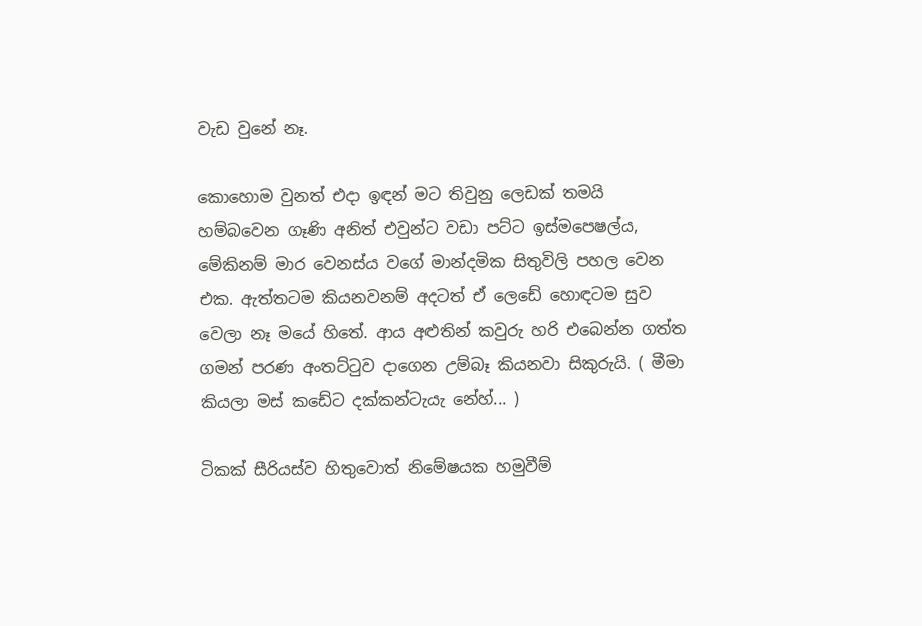වැඩ වුනේ නෑ.

කොහොම වුනත් එදා ඉඳන් මට තිවුනු ලෙඩක් තමයි හම්බවෙන ගෑණි අනිත් එවුන්ට වඩා පට්ට ඉස්මපෙෂල්ය, මේකිනම් මාර වෙනස්ය වගේ මාන්දමික සිතුවිලි පහල වෙන එක. ඇත්තටම කියනවනම් අදටත් ඒ ලෙඩේ හොඳටම සුව වෙලා නෑ මයේ හිතේ. ආය අළුතින් කවුරු හරි එබෙන්න ගත්ත ගමන් පරණ අංතට්ටුව දාගෙන උම්බෑ කියනවා සිකුරුයි. ( මීමා කියලා මස් කඩේට දක්කන්ටැයැ නේහ්... )

ටිකක් සීරියස්ව හිතුවොත් නිමේෂයක හමුවීම්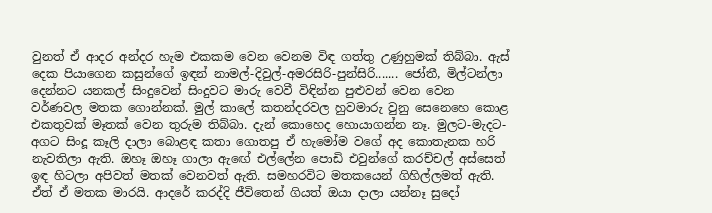වුනත් ඒ ආදර අන්දර හැම එකකම වෙන වෙනම විඳ ගත්තු උණුහුමක් තිබ්බා. ඇස් දෙක පියාගෙන කසුන්ගේ ඉඳන් නාමල්-දිවුල්-අමරසිරි-පුන්සිරි....... ජෝතී, මිල්ටන්ලා දෙන්නට යනකල් සිංදුවෙන් සිංදුවට මාරු වෙවී විඳින්න පුළුවන් වෙන වෙන වර්ණවල මතක ගොන්නක්. මුල් කාලේ කතන්දරවල හුවමාරු වුනු සෙනෙහෙ කොළ එකතුවක් මෑතක් වෙන තුරුම තිබ්බා. දැන් කොහෙද හොයාගන්න නෑ. මුලට-මැදට-අගට සිංදූ කෑලි දාලා බොළඳ කතා ගොතපු ඒ හැමෝම වගේ අද කොතැනක හරි නැවතිලා ඇති. ඔහෑ ඔහෑ ගාලා ඇඟේ එල්ලේන පොඩි එවුන්ගේ කරච්චල් අස්සෙත්  ඉඳ හිටලා අපිවත් මතක් වෙනවත් ඇති. සමහරවිට මතකයෙන් ගිහිල්ලමත් ඇති. ඒත් ඒ මතක මාරයි. ආදරේ කරද්දි ජීවිතෙන් ගියත් ඔයා දාලා යන්නෑ සුදෝ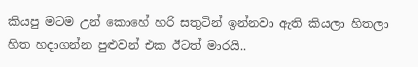කියපු මටම උන් කොහේ හරි සතුටින් ඉන්නවා ඇති කියලා හිතලා හිත හදාගන්න පුළුවන් එක ඊටත් මාරයි..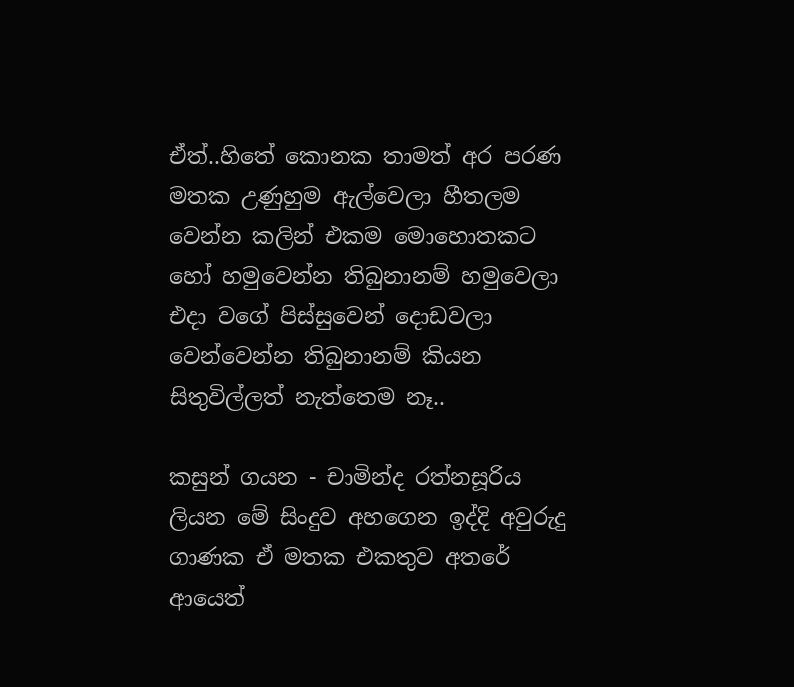ඒත්..හිතේ කොනක තාමත් අර පරණ මතක උණුහුම ඇල්වෙලා හීතලම  වෙන්න කලින් එකම මොහොතකට හෝ හමුවෙන්න තිබුනානම් හමුවෙලා එදා වගේ පිස්සුවෙන් දොඩවලා වෙන්වෙන්න තිබුනානම් කියන සිතුවිල්ලත් නැත්තෙම නෑ..

කසුන් ගයන - චාමින්ද රත්නසූරිය ලියන මේ සිංදුව අහගෙන ඉද්දි අවුරුදු ගාණක ඒ මතක එකතුව අතරේ ආයෙත්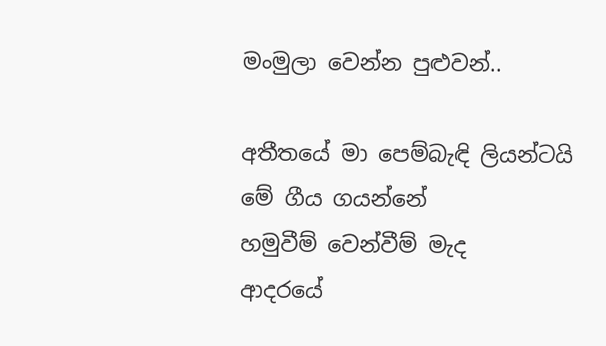මංමුලා වෙන්න පුළුවන්..

අතීතයේ මා පෙම්බැඳි ලියන්ටයි
මේ ගීය ගයන්නේ
හමුවීම් වෙන්වීම් මැද
ආදරයේ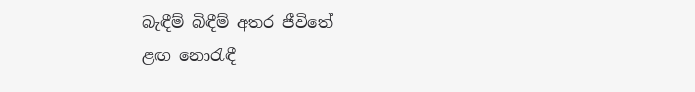බැඳීම් බිඳීම් අතර ජීවිතේ
ළඟ නොරැඳී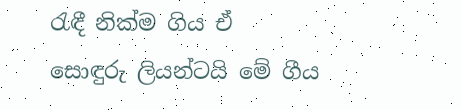රැඳී නික්ම ගිය ඒ
සොඳුරු ලියන්ටයි මේ ගීය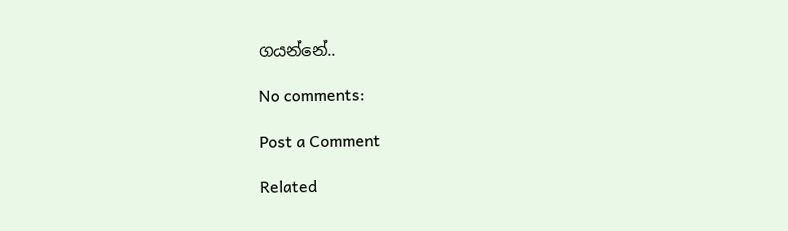ගයන්නේ..

No comments:

Post a Comment

Related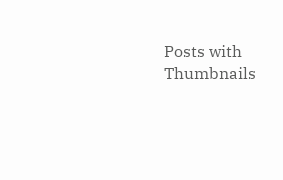Posts with Thumbnails